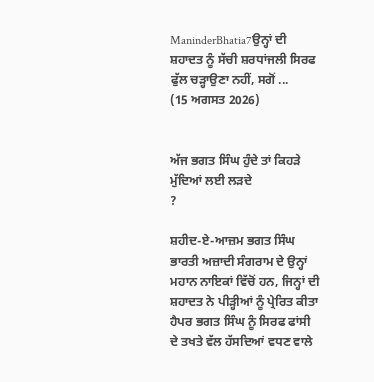ManinderBhatia7ਉਨ੍ਹਾਂ ਦੀ ਸ਼ਹਾਦਤ ਨੂੰ ਸੱਚੀ ਸ਼ਰਧਾਂਜਲੀ ਸਿਰਫ ਫੁੱਲ ਚੜ੍ਹਾਉਣਾ ਨਹੀਂ, ਸਗੋਂ ...
(15 ਅਗਸਤ 2026)


ਅੱਜ ਭਗਤ ਸਿੰਘ ਹੁੰਦੇ ਤਾਂ ਕਿਹੜੇ ਮੁੱਦਿਆਂ ਲਈ ਲੜਦੇ
?

ਸ਼ਹੀਦ-ਏ-ਆਜ਼ਮ ਭਗਤ ਸਿੰਘ ਭਾਰਤੀ ਅਜ਼ਾਦੀ ਸੰਗਰਾਮ ਦੇ ਉਨ੍ਹਾਂ ਮਹਾਨ ਨਾਇਕਾਂ ਵਿੱਚੋਂ ਹਨ, ਜਿਨ੍ਹਾਂ ਦੀ ਸ਼ਹਾਦਤ ਨੇ ਪੀੜ੍ਹੀਆਂ ਨੂੰ ਪ੍ਰੇਰਿਤ ਕੀਤਾ ਹੈਪਰ ਭਗਤ ਸਿੰਘ ਨੂੰ ਸਿਰਫ ਫਾਂਸੀ ਦੇ ਤਖਤੇ ਵੱਲ ਹੱਸਦਿਆਂ ਵਧਣ ਵਾਲੇ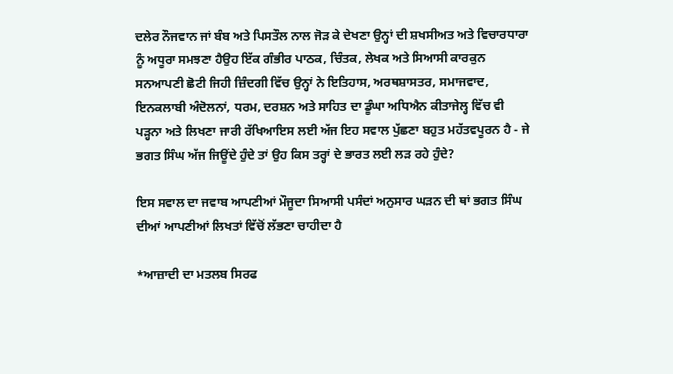ਦਲੇਰ ਨੌਜਵਾਨ ਜਾਂ ਬੰਬ ਅਤੇ ਪਿਸਤੌਲ ਨਾਲ ਜੋੜ ਕੇ ਦੇਖਣਾ ਉਨ੍ਹਾਂ ਦੀ ਸ਼ਖਸੀਅਤ ਅਤੇ ਵਿਚਾਰਧਾਰਾ ਨੂੰ ਅਧੂਰਾ ਸਮਝਣਾ ਹੈਉਹ ਇੱਕ ਗੰਭੀਰ ਪਾਠਕ, ਚਿੰਤਕ, ਲੇਖਕ ਅਤੇ ਸਿਆਸੀ ਕਾਰਕੁਨ ਸਨਆਪਣੀ ਛੋਟੀ ਜਿਹੀ ਜ਼ਿੰਦਗੀ ਵਿੱਚ ਉਨ੍ਹਾਂ ਨੇ ਇਤਿਹਾਸ, ਅਰਥਸ਼ਾਸਤਰ, ਸਮਾਜਵਾਦ, ਇਨਕਲਾਬੀ ਅੰਦੋਲਨਾਂ, ਧਰਮ, ਦਰਸ਼ਨ ਅਤੇ ਸਾਹਿਤ ਦਾ ਡੂੰਘਾ ਅਧਿਐਨ ਕੀਤਾਜੇਲ੍ਹ ਵਿੱਚ ਵੀ ਪੜ੍ਹਨਾ ਅਤੇ ਲਿਖਣਾ ਜਾਰੀ ਰੱਖਿਆਇਸ ਲਈ ਅੱਜ ਇਹ ਸਵਾਲ ਪੁੱਛਣਾ ਬਹੁਤ ਮਹੱਤਵਪੂਰਨ ਹੈ - ਜੇ ਭਗਤ ਸਿੰਘ ਅੱਜ ਜਿਊਂਦੇ ਹੁੰਦੇ ਤਾਂ ਉਹ ਕਿਸ ਤਰ੍ਹਾਂ ਦੇ ਭਾਰਤ ਲਈ ਲੜ ਰਹੇ ਹੁੰਦੇ?

ਇਸ ਸਵਾਲ ਦਾ ਜਵਾਬ ਆਪਣੀਆਂ ਮੌਜੂਦਾ ਸਿਆਸੀ ਪਸੰਦਾਂ ਅਨੁਸਾਰ ਘੜਨ ਦੀ ਥਾਂ ਭਗਤ ਸਿੰਘ ਦੀਆਂ ਆਪਣੀਆਂ ਲਿਖਤਾਂ ਵਿੱਚੋਂ ਲੱਭਣਾ ਚਾਹੀਦਾ ਹੈ

*ਆਜ਼ਾਦੀ ਦਾ ਮਤਲਬ ਸਿਰਫ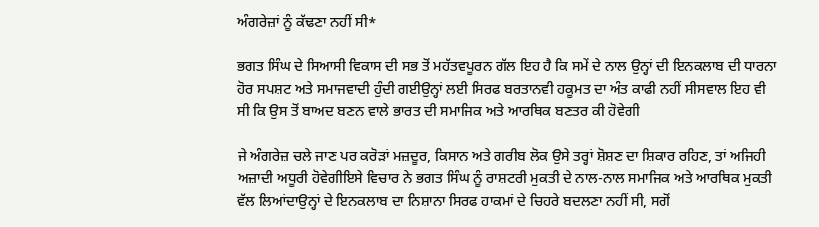ਅੰਗਰੇਜ਼ਾਂ ਨੂੰ ਕੱਢਣਾ ਨਹੀਂ ਸੀ*

ਭਗਤ ਸਿੰਘ ਦੇ ਸਿਆਸੀ ਵਿਕਾਸ ਦੀ ਸਭ ਤੋਂ ਮਹੱਤਵਪੂਰਨ ਗੱਲ ਇਹ ਹੈ ਕਿ ਸਮੇਂ ਦੇ ਨਾਲ ਉਨ੍ਹਾਂ ਦੀ ਇਨਕਲਾਬ ਦੀ ਧਾਰਨਾ ਹੋਰ ਸਪਸ਼ਟ ਅਤੇ ਸਮਾਜਵਾਦੀ ਹੁੰਦੀ ਗਈਉਨ੍ਹਾਂ ਲਈ ਸਿਰਫ ਬਰਤਾਨਵੀ ਹਕੂਮਤ ਦਾ ਅੰਤ ਕਾਫੀ ਨਹੀਂ ਸੀਸਵਾਲ ਇਹ ਵੀ ਸੀ ਕਿ ਉਸ ਤੋਂ ਬਾਅਦ ਬਣਨ ਵਾਲੇ ਭਾਰਤ ਦੀ ਸਮਾਜਿਕ ਅਤੇ ਆਰਥਿਕ ਬਣਤਰ ਕੀ ਹੋਵੇਗੀ

ਜੇ ਅੰਗਰੇਜ਼ ਚਲੇ ਜਾਣ ਪਰ ਕਰੋੜਾਂ ਮਜ਼ਦੂਰ, ਕਿਸਾਨ ਅਤੇ ਗਰੀਬ ਲੋਕ ਉਸੇ ਤਰ੍ਹਾਂ ਸ਼ੋਸ਼ਣ ਦਾ ਸ਼ਿਕਾਰ ਰਹਿਣ, ਤਾਂ ਅਜਿਹੀ ਅਜ਼ਾਦੀ ਅਧੂਰੀ ਹੋਵੇਗੀਇਸੇ ਵਿਚਾਰ ਨੇ ਭਗਤ ਸਿੰਘ ਨੂੰ ਰਾਸ਼ਟਰੀ ਮੁਕਤੀ ਦੇ ਨਾਲ-ਨਾਲ ਸਮਾਜਿਕ ਅਤੇ ਆਰਥਿਕ ਮੁਕਤੀ ਵੱਲ ਲਿਆਂਦਾਉਨ੍ਹਾਂ ਦੇ ਇਨਕਲਾਬ ਦਾ ਨਿਸ਼ਾਨਾ ਸਿਰਫ ਹਾਕਮਾਂ ਦੇ ਚਿਹਰੇ ਬਦਲਣਾ ਨਹੀਂ ਸੀ, ਸਗੋਂ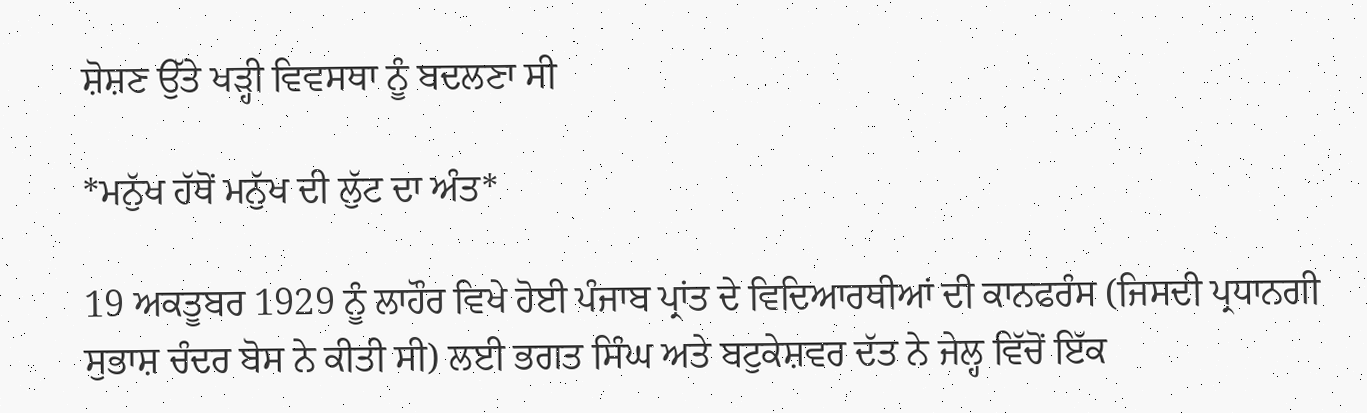ਸ਼ੋਸ਼ਣ ਉੱਤੇ ਖੜ੍ਹੀ ਵਿਵਸਥਾ ਨੂੰ ਬਦਲਣਾ ਸੀ

*ਮਨੁੱਖ ਹੱਥੋਂ ਮਨੁੱਖ ਦੀ ਲੁੱਟ ਦਾ ਅੰਤ*

19 ਅਕਤੂਬਰ 1929 ਨੂੰ ਲਾਹੌਰ ਵਿਖੇ ਹੋਈ ਪੰਜਾਬ ਪ੍ਰਾਂਤ ਦੇ ਵਿਦਿਆਰਥੀਆਂ ਦੀ ਕਾਨਫਰੰਸ (ਜਿਸਦੀ ਪ੍ਰਧਾਨਗੀ ਸੁਭਾਸ਼ ਚੰਦਰ ਬੋਸ ਨੇ ਕੀਤੀ ਸੀ) ਲਈ ਭਗਤ ਸਿੰਘ ਅਤੇ ਬਟੁਕੇਸ਼ਵਰ ਦੱਤ ਨੇ ਜੇਲ੍ਹ ਵਿੱਚੋਂ ਇੱਕ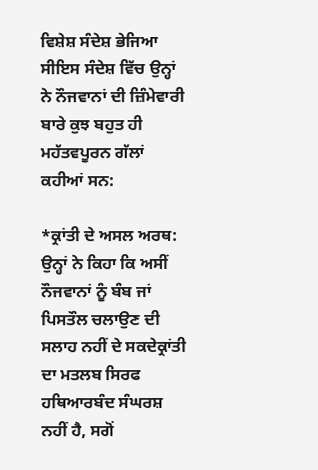ਵਿਸ਼ੇਸ਼ ਸੰਦੇਸ਼ ਭੇਜਿਆ ਸੀਇਸ ਸੰਦੇਸ਼ ਵਿੱਚ ਉਨ੍ਹਾਂ ਨੇ ਨੌਜਵਾਨਾਂ ਦੀ ਜ਼ਿੰਮੇਵਾਰੀ ਬਾਰੇ ਕੁਝ ਬਹੁਤ ਹੀ ਮਹੱਤਵਪੂਰਨ ਗੱਲਾਂ ਕਹੀਆਂ ਸਨ:

*ਕ੍ਰਾਂਤੀ ਦੇ ਅਸਲ ਅਰਥ: ਉਨ੍ਹਾਂ ਨੇ ਕਿਹਾ ਕਿ ਅਸੀਂ ਨੌਜਵਾਨਾਂ ਨੂੰ ਬੰਬ ਜਾਂ ਪਿਸਤੌਲ ਚਲਾਉਣ ਦੀ ਸਲਾਹ ਨਹੀਂ ਦੇ ਸਕਦੇਕ੍ਰਾਂਤੀ ਦਾ ਮਤਲਬ ਸਿਰਫ ਹਥਿਆਰਬੰਦ ਸੰਘਰਸ਼ ਨਹੀਂ ਹੈ, ਸਗੋਂ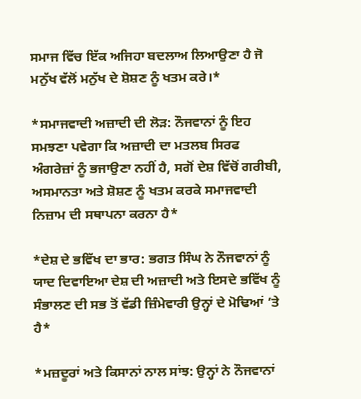ਸਮਾਜ ਵਿੱਚ ਇੱਕ ਅਜਿਹਾ ਬਦਲਾਅ ਲਿਆਉਣਾ ਹੈ ਜੋ ਮਨੁੱਖ ਵੱਲੋਂ ਮਨੁੱਖ ਦੇ ਸ਼ੋਸ਼ਣ ਨੂੰ ਖਤਮ ਕਰੇ।*

*ਸਮਾਜਵਾਦੀ ਅਜ਼ਾਦੀ ਦੀ ਲੋੜ: ਨੌਜਵਾਨਾਂ ਨੂੰ ਇਹ ਸਮਝਣਾ ਪਵੇਗਾ ਕਿ ਅਜ਼ਾਦੀ ਦਾ ਮਤਲਬ ਸਿਰਫ ਅੰਗਰੇਜ਼ਾਂ ਨੂੰ ਭਜਾਉਣਾ ਨਹੀਂ ਹੈ, ਸਗੋਂ ਦੇਸ਼ ਵਿੱਚੋਂ ਗਰੀਬੀ, ਅਸਮਾਨਤਾ ਅਤੇ ਸ਼ੋਸ਼ਣ ਨੂੰ ਖਤਮ ਕਰਕੇ ਸਮਾਜਵਾਦੀ ਨਿਜ਼ਾਮ ਦੀ ਸਥਾਪਨਾ ਕਰਨਾ ਹੈ*

*ਦੇਸ਼ ਦੇ ਭਵਿੱਖ ਦਾ ਭਾਰ: ਭਗਤ ਸਿੰਘ ਨੇ ਨੌਜਵਾਨਾਂ ਨੂੰ ਯਾਦ ਦਿਵਾਇਆ ਦੇਸ਼ ਦੀ ਅਜ਼ਾਦੀ ਅਤੇ ਇਸਦੇ ਭਵਿੱਖ ਨੂੰ ਸੰਭਾਲਣ ਦੀ ਸਭ ਤੋਂ ਵੱਡੀ ਜ਼ਿੰਮੇਵਾਰੀ ਉਨ੍ਹਾਂ ਦੇ ਮੋਢਿਆਂ ’ਤੇ ਹੈ*

*ਮਜ਼ਦੂਰਾਂ ਅਤੇ ਕਿਸਾਨਾਂ ਨਾਲ ਸਾਂਝ: ਉਨ੍ਹਾਂ ਨੇ ਨੌਜਵਾਨਾਂ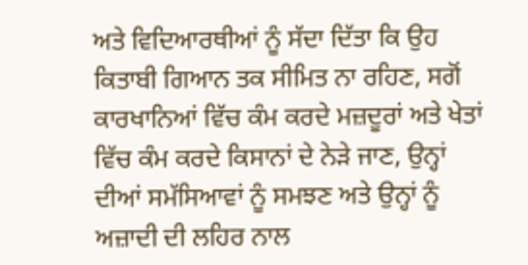ਅਤੇ ਵਿਦਿਆਰਥੀਆਂ ਨੂੰ ਸੱਦਾ ਦਿੱਤਾ ਕਿ ਉਹ ਕਿਤਾਬੀ ਗਿਆਨ ਤਕ ਸੀਮਿਤ ਨਾ ਰਹਿਣ, ਸਗੋਂ ਕਾਰਖਾਨਿਆਂ ਵਿੱਚ ਕੰਮ ਕਰਦੇ ਮਜ਼ਦੂਰਾਂ ਅਤੇ ਖੇਤਾਂ ਵਿੱਚ ਕੰਮ ਕਰਦੇ ਕਿਸਾਨਾਂ ਦੇ ਨੇੜੇ ਜਾਣ, ਉਨ੍ਹਾਂ ਦੀਆਂ ਸਮੱਸਿਆਵਾਂ ਨੂੰ ਸਮਝਣ ਅਤੇ ਉਨ੍ਹਾਂ ਨੂੰ ਅਜ਼ਾਦੀ ਦੀ ਲਹਿਰ ਨਾਲ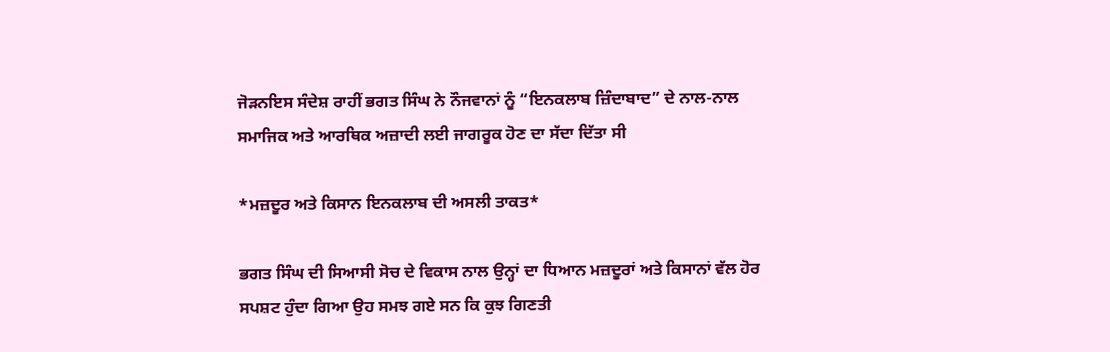ਜੋੜਨਇਸ ਸੰਦੇਸ਼ ਰਾਹੀਂ ਭਗਤ ਸਿੰਘ ਨੇ ਨੌਜਵਾਨਾਂ ਨੂੰ “ਇਨਕਲਾਬ ਜ਼ਿੰਦਾਬਾਦ” ਦੇ ਨਾਲ-ਨਾਲ ਸਮਾਜਿਕ ਅਤੇ ਆਰਥਿਕ ਅਜ਼ਾਦੀ ਲਈ ਜਾਗਰੂਕ ਹੋਣ ਦਾ ਸੱਦਾ ਦਿੱਤਾ ਸੀ

*ਮਜ਼ਦੂਰ ਅਤੇ ਕਿਸਾਨ ਇਨਕਲਾਬ ਦੀ ਅਸਲੀ ਤਾਕਤ*

ਭਗਤ ਸਿੰਘ ਦੀ ਸਿਆਸੀ ਸੋਚ ਦੇ ਵਿਕਾਸ ਨਾਲ ਉਨ੍ਹਾਂ ਦਾ ਧਿਆਨ ਮਜ਼ਦੂਰਾਂ ਅਤੇ ਕਿਸਾਨਾਂ ਵੱਲ ਹੋਰ ਸਪਸ਼ਟ ਹੁੰਦਾ ਗਿਆ ਉਹ ਸਮਝ ਗਏ ਸਨ ਕਿ ਕੁਝ ਗਿਣਤੀ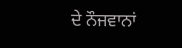ਦੇ ਨੌਜਵਾਨਾਂ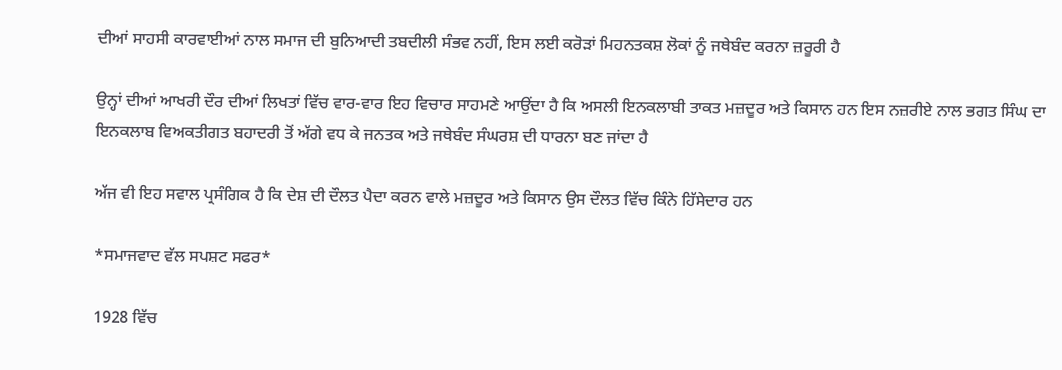ਦੀਆਂ ਸਾਹਸੀ ਕਾਰਵਾਈਆਂ ਨਾਲ ਸਮਾਜ ਦੀ ਬੁਨਿਆਦੀ ਤਬਦੀਲੀ ਸੰਭਵ ਨਹੀਂ, ਇਸ ਲਈ ਕਰੋੜਾਂ ਮਿਹਨਤਕਸ਼ ਲੋਕਾਂ ਨੂੰ ਜਥੇਬੰਦ ਕਰਨਾ ਜ਼ਰੂਰੀ ਹੈ

ਉਨ੍ਹਾਂ ਦੀਆਂ ਆਖਰੀ ਦੌਰ ਦੀਆਂ ਲਿਖਤਾਂ ਵਿੱਚ ਵਾਰ-ਵਾਰ ਇਹ ਵਿਚਾਰ ਸਾਹਮਣੇ ਆਉਂਦਾ ਹੈ ਕਿ ਅਸਲੀ ਇਨਕਲਾਬੀ ਤਾਕਤ ਮਜ਼ਦੂਰ ਅਤੇ ਕਿਸਾਨ ਹਨ ਇਸ ਨਜ਼ਰੀਏ ਨਾਲ ਭਗਤ ਸਿੰਘ ਦਾ ਇਨਕਲਾਬ ਵਿਅਕਤੀਗਤ ਬਹਾਦਰੀ ਤੋਂ ਅੱਗੇ ਵਧ ਕੇ ਜਨਤਕ ਅਤੇ ਜਥੇਬੰਦ ਸੰਘਰਸ਼ ਦੀ ਧਾਰਨਾ ਬਣ ਜਾਂਦਾ ਹੈ

ਅੱਜ ਵੀ ਇਹ ਸਵਾਲ ਪ੍ਰਸੰਗਿਕ ਹੈ ਕਿ ਦੇਸ਼ ਦੀ ਦੌਲਤ ਪੈਦਾ ਕਰਨ ਵਾਲੇ ਮਜ਼ਦੂਰ ਅਤੇ ਕਿਸਾਨ ਉਸ ਦੌਲਤ ਵਿੱਚ ਕਿੰਨੇ ਹਿੱਸੇਦਾਰ ਹਨ

*ਸਮਾਜਵਾਦ ਵੱਲ ਸਪਸ਼ਟ ਸਫਰ*

1928 ਵਿੱਚ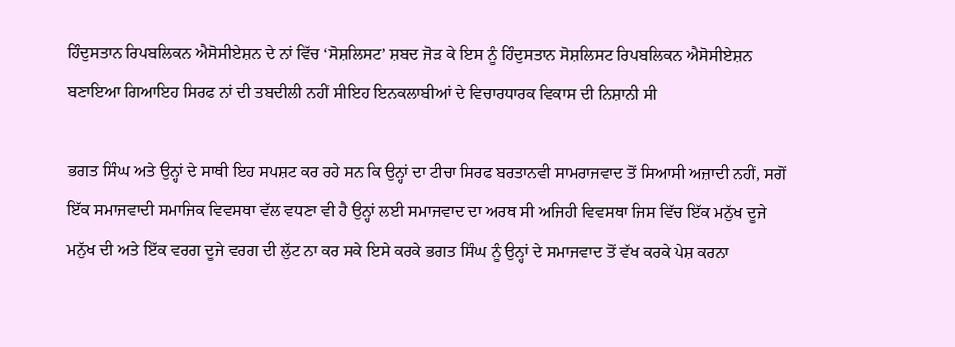ਹਿੰਦੁਸਤਾਨ ਰਿਪਬਲਿਕਨ ਐਸੋਸੀਏਸ਼ਨ ਦੇ ਨਾਂ ਵਿੱਚ ‘ਸੋਸ਼ਲਿਸਟ’ ਸ਼ਬਦ ਜੋੜ ਕੇ ਇਸ ਨੂੰ ਹਿੰਦੁਸਤਾਨ ਸੋਸ਼ਲਿਸਟ ਰਿਪਬਲਿਕਨ ਐਸੋਸੀਏਸ਼ਨ ਬਣਾਇਆ ਗਿਆਇਹ ਸਿਰਫ ਨਾਂ ਦੀ ਤਬਦੀਲੀ ਨਹੀਂ ਸੀਇਹ ਇਨਕਲਾਬੀਆਂ ਦੇ ਵਿਚਾਰਧਾਰਕ ਵਿਕਾਸ ਦੀ ਨਿਸ਼ਾਨੀ ਸੀ

ਭਗਤ ਸਿੰਘ ਅਤੇ ਉਨ੍ਹਾਂ ਦੇ ਸਾਥੀ ਇਹ ਸਪਸ਼ਟ ਕਰ ਰਹੇ ਸਨ ਕਿ ਉਨ੍ਹਾਂ ਦਾ ਟੀਚਾ ਸਿਰਫ ਬਰਤਾਨਵੀ ਸਾਮਰਾਜਵਾਦ ਤੋਂ ਸਿਆਸੀ ਅਜ਼ਾਦੀ ਨਹੀਂ, ਸਗੋਂ ਇੱਕ ਸਮਾਜਵਾਦੀ ਸਮਾਜਿਕ ਵਿਵਸਥਾ ਵੱਲ ਵਧਣਾ ਵੀ ਹੈ ਉਨ੍ਹਾਂ ਲਈ ਸਮਾਜਵਾਦ ਦਾ ਅਰਥ ਸੀ ਅਜਿਹੀ ਵਿਵਸਥਾ ਜਿਸ ਵਿੱਚ ਇੱਕ ਮਨੁੱਖ ਦੂਜੇ ਮਨੁੱਖ ਦੀ ਅਤੇ ਇੱਕ ਵਰਗ ਦੂਜੇ ਵਰਗ ਦੀ ਲੁੱਟ ਨਾ ਕਰ ਸਕੇ ਇਸੇ ਕਰਕੇ ਭਗਤ ਸਿੰਘ ਨੂੰ ਉਨ੍ਹਾਂ ਦੇ ਸਮਾਜਵਾਦ ਤੋਂ ਵੱਖ ਕਰਕੇ ਪੇਸ਼ ਕਰਨਾ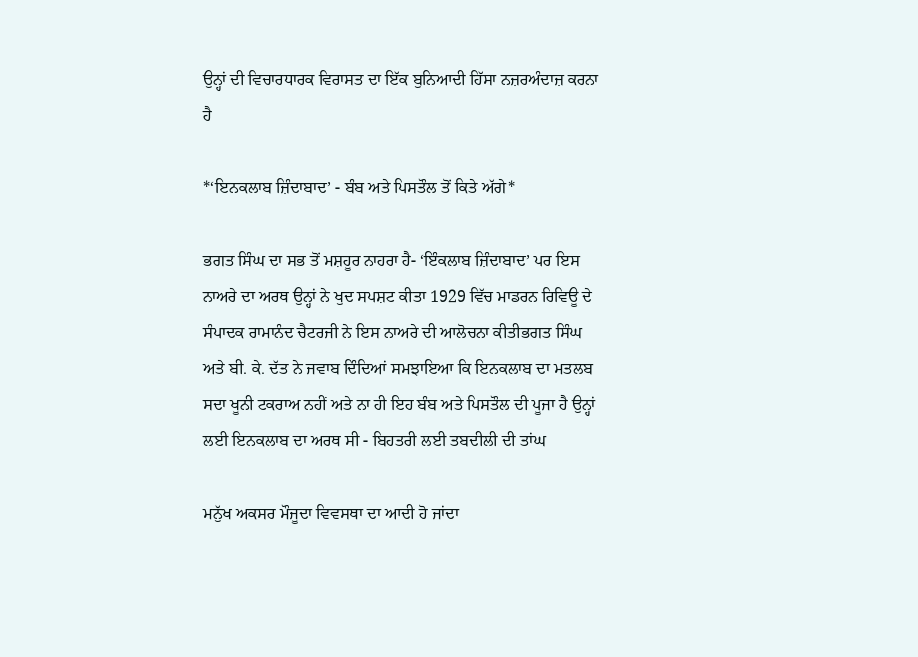ਉਨ੍ਹਾਂ ਦੀ ਵਿਚਾਰਧਾਰਕ ਵਿਰਾਸਤ ਦਾ ਇੱਕ ਬੁਨਿਆਦੀ ਹਿੱਸਾ ਨਜ਼ਰਅੰਦਾਜ਼ ਕਰਨਾ ਹੈ

*‘ਇਨਕਲਾਬ ਜ਼ਿੰਦਾਬਾਦ’ - ਬੰਬ ਅਤੇ ਪਿਸਤੌਲ ਤੋਂ ਕਿਤੇ ਅੱਗੇ*

ਭਗਤ ਸਿੰਘ ਦਾ ਸਭ ਤੋਂ ਮਸ਼ਹੂਰ ਨਾਹਰਾ ਹੈ- ‘ਇੰਕਲਾਬ ਜ਼ਿੰਦਾਬਾਦ’ ਪਰ ਇਸ ਨਾਅਰੇ ਦਾ ਅਰਥ ਉਨ੍ਹਾਂ ਨੇ ਖੁਦ ਸਪਸ਼ਟ ਕੀਤਾ 1929 ਵਿੱਚ ਮਾਡਰਨ ਰਿਵਿਊ ਦੇ ਸੰਪਾਦਕ ਰਾਮਾਨੰਦ ਚੈਟਰਜੀ ਨੇ ਇਸ ਨਾਅਰੇ ਦੀ ਆਲੋਚਨਾ ਕੀਤੀਭਗਤ ਸਿੰਘ ਅਤੇ ਬੀ. ਕੇ. ਦੱਤ ਨੇ ਜਵਾਬ ਦਿੰਦਿਆਂ ਸਮਝਾਇਆ ਕਿ ਇਨਕਲਾਬ ਦਾ ਮਤਲਬ ਸਦਾ ਖੂਨੀ ਟਕਰਾਅ ਨਹੀਂ ਅਤੇ ਨਾ ਹੀ ਇਹ ਬੰਬ ਅਤੇ ਪਿਸਤੌਲ ਦੀ ਪੂਜਾ ਹੈ ਉਨ੍ਹਾਂ ਲਈ ਇਨਕਲਾਬ ਦਾ ਅਰਥ ਸੀ - ਬਿਹਤਰੀ ਲਈ ਤਬਦੀਲੀ ਦੀ ਤਾਂਘ

ਮਨੁੱਖ ਅਕਸਰ ਮੌਜੂਦਾ ਵਿਵਸਥਾ ਦਾ ਆਦੀ ਹੋ ਜਾਂਦਾ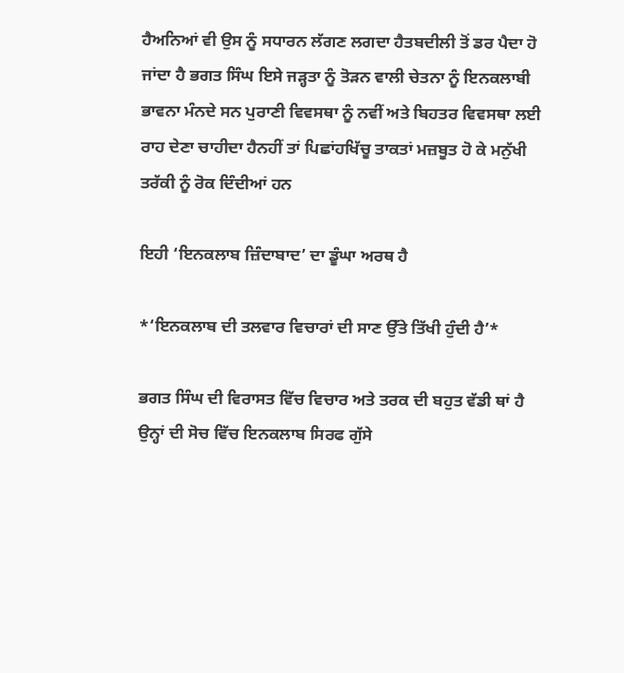ਹੈਅਨਿਆਂ ਵੀ ਉਸ ਨੂੰ ਸਧਾਰਨ ਲੱਗਣ ਲਗਦਾ ਹੈਤਬਦੀਲੀ ਤੋਂ ਡਰ ਪੈਦਾ ਹੋ ਜਾਂਦਾ ਹੈ ਭਗਤ ਸਿੰਘ ਇਸੇ ਜੜ੍ਹਤਾ ਨੂੰ ਤੋੜਨ ਵਾਲੀ ਚੇਤਨਾ ਨੂੰ ਇਨਕਲਾਬੀ ਭਾਵਨਾ ਮੰਨਦੇ ਸਨ ਪੁਰਾਣੀ ਵਿਵਸਥਾ ਨੂੰ ਨਵੀਂ ਅਤੇ ਬਿਹਤਰ ਵਿਵਸਥਾ ਲਈ ਰਾਹ ਦੇਣਾ ਚਾਹੀਦਾ ਹੈਨਹੀਂ ਤਾਂ ਪਿਛਾਂਹਖਿੱਚੂ ਤਾਕਤਾਂ ਮਜ਼ਬੂਤ ਹੋ ਕੇ ਮਨੁੱਖੀ ਤਰੱਕੀ ਨੂੰ ਰੋਕ ਦਿੰਦੀਆਂ ਹਨ

ਇਹੀ ‘ਇਨਕਲਾਬ ਜ਼ਿੰਦਾਬਾਦ’ ਦਾ ਡੂੰਘਾ ਅਰਥ ਹੈ

*‘ਇਨਕਲਾਬ ਦੀ ਤਲਵਾਰ ਵਿਚਾਰਾਂ ਦੀ ਸਾਣ ਉੱਤੇ ਤਿੱਖੀ ਹੁੰਦੀ ਹੈ’*

ਭਗਤ ਸਿੰਘ ਦੀ ਵਿਰਾਸਤ ਵਿੱਚ ਵਿਚਾਰ ਅਤੇ ਤਰਕ ਦੀ ਬਹੁਤ ਵੱਡੀ ਥਾਂ ਹੈ ਉਨ੍ਹਾਂ ਦੀ ਸੋਚ ਵਿੱਚ ਇਨਕਲਾਬ ਸਿਰਫ ਗੁੱਸੇ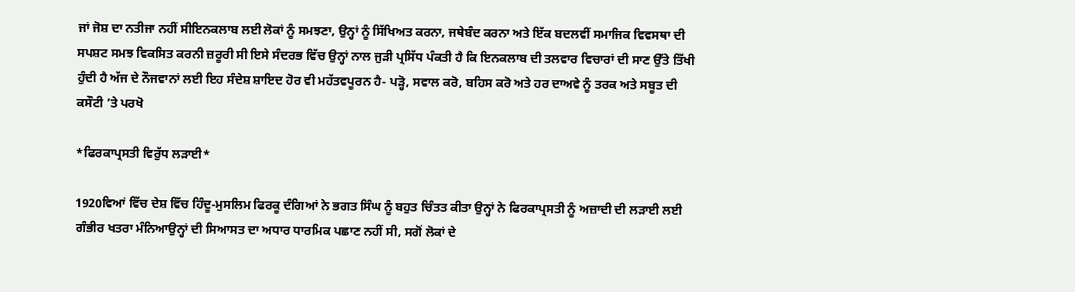ਜਾਂ ਜੋਸ਼ ਦਾ ਨਤੀਜਾ ਨਹੀਂ ਸੀਇਨਕਲਾਬ ਲਈ ਲੋਕਾਂ ਨੂੰ ਸਮਝਣਾ, ਉਨ੍ਹਾਂ ਨੂੰ ਸਿੱਖਿਅਤ ਕਰਨਾ, ਜਥੇਬੰਦ ਕਰਨਾ ਅਤੇ ਇੱਕ ਬਦਲਵੀਂ ਸਮਾਜਿਕ ਵਿਵਸਥਾ ਦੀ ਸਪਸ਼ਟ ਸਮਝ ਵਿਕਸਿਤ ਕਰਨੀ ਜ਼ਰੂਰੀ ਸੀ ਇਸੇ ਸੰਦਰਭ ਵਿੱਚ ਉਨ੍ਹਾਂ ਨਾਲ ਜੁੜੀ ਪ੍ਰਸਿੱਧ ਪੰਕਤੀ ਹੈ ਕਿ ਇਨਕਲਾਬ ਦੀ ਤਲਵਾਰ ਵਿਚਾਰਾਂ ਦੀ ਸਾਣ ਉੱਤੇ ਤਿੱਖੀ ਹੁੰਦੀ ਹੈ ਅੱਜ ਦੇ ਨੌਜਵਾਨਾਂ ਲਈ ਇਹ ਸੰਦੇਸ਼ ਸ਼ਾਇਦ ਹੋਰ ਵੀ ਮਹੱਤਵਪੂਰਨ ਹੈ- ਪੜ੍ਹੋ, ਸਵਾਲ ਕਰੋ, ਬਹਿਸ ਕਰੋ ਅਤੇ ਹਰ ਦਾਅਵੇ ਨੂੰ ਤਰਕ ਅਤੇ ਸਬੂਤ ਦੀ ਕਸੌਟੀ ’ਤੇ ਪਰਖੋ

*ਫਿਰਕਾਪ੍ਰਸਤੀ ਵਿਰੁੱਧ ਲੜਾਈ*

1920ਵਿਆਂ ਵਿੱਚ ਦੇਸ਼ ਵਿੱਚ ਹਿੰਦੂ-ਮੁਸਲਿਮ ਫਿਰਕੂ ਦੰਗਿਆਂ ਨੇ ਭਗਤ ਸਿੰਘ ਨੂੰ ਬਹੁਤ ਚਿੰਤਤ ਕੀਤਾ ਉਨ੍ਹਾਂ ਨੇ ਫਿਰਕਾਪ੍ਰਸਤੀ ਨੂੰ ਅਜ਼ਾਦੀ ਦੀ ਲੜਾਈ ਲਈ ਗੰਭੀਰ ਖਤਰਾ ਮੰਨਿਆਉਨ੍ਹਾਂ ਦੀ ਸਿਆਸਤ ਦਾ ਅਧਾਰ ਧਾਰਮਿਕ ਪਛਾਣ ਨਹੀਂ ਸੀ, ਸਗੋਂ ਲੋਕਾਂ ਦੇ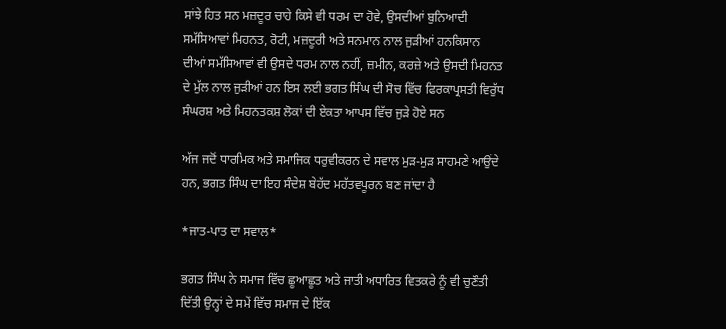ਸਾਂਝੇ ਹਿਤ ਸਨ ਮਜ਼ਦੂਰ ਚਾਹੇ ਕਿਸੇ ਵੀ ਧਰਮ ਦਾ ਹੋਵੇ, ਉਸਦੀਆਂ ਬੁਨਿਆਦੀ ਸਮੱਸਿਆਵਾਂ ਮਿਹਨਤ, ਰੋਟੀ, ਮਜ਼ਦੂਰੀ ਅਤੇ ਸਨਮਾਨ ਨਾਲ ਜੁੜੀਆਂ ਹਨਕਿਸਾਨ ਦੀਆਂ ਸਮੱਸਿਆਵਾਂ ਵੀ ਉਸਦੇ ਧਰਮ ਨਾਲ ਨਹੀਂ, ਜ਼ਮੀਨ, ਕਰਜ਼ੇ ਅਤੇ ਉਸਦੀ ਮਿਹਨਤ ਦੇ ਮੁੱਲ ਨਾਲ ਜੁੜੀਆਂ ਹਨ ਇਸ ਲਈ ਭਗਤ ਸਿੰਘ ਦੀ ਸੋਚ ਵਿੱਚ ਫਿਰਕਾਪ੍ਰਸਤੀ ਵਿਰੁੱਧ ਸੰਘਰਸ਼ ਅਤੇ ਮਿਹਨਤਕਸ਼ ਲੋਕਾਂ ਦੀ ਏਕਤਾ ਆਪਸ ਵਿੱਚ ਜੁੜੇ ਹੋਏ ਸਨ

ਅੱਜ ਜਦੋਂ ਧਾਰਮਿਕ ਅਤੇ ਸਮਾਜਿਕ ਧਰੁਵੀਕਰਨ ਦੇ ਸਵਾਲ ਮੁੜ-ਮੁੜ ਸਾਹਮਣੇ ਆਉਂਦੇ ਹਨ, ਭਗਤ ਸਿੰਘ ਦਾ ਇਹ ਸੰਦੇਸ਼ ਬੇਹੱਦ ਮਹੱਤਵਪੂਰਨ ਬਣ ਜਾਂਦਾ ਹੈ

*ਜਾਤ-ਪਾਤ ਦਾ ਸਵਾਲ*

ਭਗਤ ਸਿੰਘ ਨੇ ਸਮਾਜ ਵਿੱਚ ਛੂਆਛੂਤ ਅਤੇ ਜਾਤੀ ਅਧਾਰਿਤ ਵਿਤਕਰੇ ਨੂੰ ਵੀ ਚੁਣੌਤੀ ਦਿੱਤੀ ਉਨ੍ਹਾਂ ਦੇ ਸਮੇਂ ਵਿੱਚ ਸਮਾਜ ਦੇ ਇੱਕ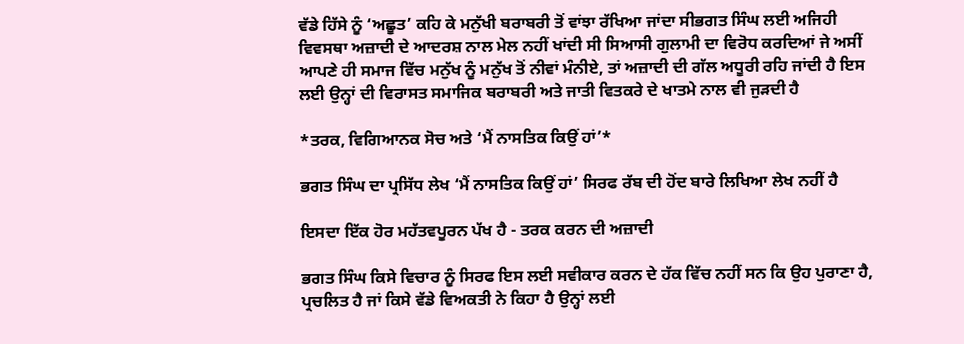ਵੱਡੇ ਹਿੱਸੇ ਨੂੰ ‘ਅਛੂਤ’ ਕਹਿ ਕੇ ਮਨੁੱਖੀ ਬਰਾਬਰੀ ਤੋਂ ਵਾਂਝਾ ਰੱਖਿਆ ਜਾਂਦਾ ਸੀਭਗਤ ਸਿੰਘ ਲਈ ਅਜਿਹੀ ਵਿਵਸਥਾ ਅਜ਼ਾਦੀ ਦੇ ਆਦਰਸ਼ ਨਾਲ ਮੇਲ ਨਹੀਂ ਖਾਂਦੀ ਸੀ ਸਿਆਸੀ ਗੁਲਾਮੀ ਦਾ ਵਿਰੋਧ ਕਰਦਿਆਂ ਜੇ ਅਸੀਂ ਆਪਣੇ ਹੀ ਸਮਾਜ ਵਿੱਚ ਮਨੁੱਖ ਨੂੰ ਮਨੁੱਖ ਤੋਂ ਨੀਵਾਂ ਮੰਨੀਏ, ਤਾਂ ਅਜ਼ਾਦੀ ਦੀ ਗੱਲ ਅਧੂਰੀ ਰਹਿ ਜਾਂਦੀ ਹੈ ਇਸ ਲਈ ਉਨ੍ਹਾਂ ਦੀ ਵਿਰਾਸਤ ਸਮਾਜਿਕ ਬਰਾਬਰੀ ਅਤੇ ਜਾਤੀ ਵਿਤਕਰੇ ਦੇ ਖਾਤਮੇ ਨਾਲ ਵੀ ਜੁੜਦੀ ਹੈ

*ਤਰਕ, ਵਿਗਿਆਨਕ ਸੋਚ ਅਤੇ ‘ਮੈਂ ਨਾਸਤਿਕ ਕਿਉਂ ਹਾਂ’*

ਭਗਤ ਸਿੰਘ ਦਾ ਪ੍ਰਸਿੱਧ ਲੇਖ ‘ਮੈਂ ਨਾਸਤਿਕ ਕਿਉਂ ਹਾਂ’ ਸਿਰਫ ਰੱਬ ਦੀ ਹੋਂਦ ਬਾਰੇ ਲਿਖਿਆ ਲੇਖ ਨਹੀਂ ਹੈ

ਇਸਦਾ ਇੱਕ ਹੋਰ ਮਹੱਤਵਪੂਰਨ ਪੱਖ ਹੈ - ਤਰਕ ਕਰਨ ਦੀ ਅਜ਼ਾਦੀ

ਭਗਤ ਸਿੰਘ ਕਿਸੇ ਵਿਚਾਰ ਨੂੰ ਸਿਰਫ ਇਸ ਲਈ ਸਵੀਕਾਰ ਕਰਨ ਦੇ ਹੱਕ ਵਿੱਚ ਨਹੀਂ ਸਨ ਕਿ ਉਹ ਪੁਰਾਣਾ ਹੈ, ਪ੍ਰਚਲਿਤ ਹੈ ਜਾਂ ਕਿਸੇ ਵੱਡੇ ਵਿਅਕਤੀ ਨੇ ਕਿਹਾ ਹੈ ਉਨ੍ਹਾਂ ਲਈ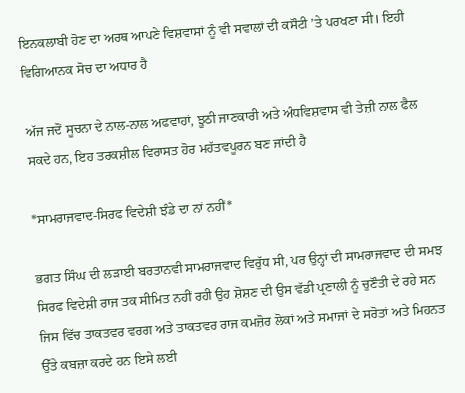ਇਨਕਲਾਬੀ ਹੋਣ ਦਾ ਅਰਥ ਆਪਣੇ ਵਿਸ਼ਵਾਸਾਂ ਨੂੰ ਵੀ ਸਵਾਲਾਂ ਦੀ ਕਸੌਟੀ ’ਤੇ ਪਰਖਣਾ ਸੀ। ਇਹੀ ਵਿਗਿਆਨਕ ਸੋਚ ਦਾ ਅਧਾਰ ਹੈ

ਅੱਜ ਜਦੋਂ ਸੂਚਨਾ ਦੇ ਨਾਲ-ਨਾਲ ਅਫਵਾਹਾਂ, ਝੂਠੀ ਜਾਣਕਾਰੀ ਅਤੇ ਅੰਧਵਿਸ਼ਵਾਸ ਵੀ ਤੇਜ਼ੀ ਨਾਲ ਫੈਲ ਸਕਦੇ ਹਨ, ਇਹ ਤਰਕਸ਼ੀਲ ਵਿਰਾਸਤ ਹੋਰ ਮਹੱਤਵਪੂਰਨ ਬਣ ਜਾਂਦੀ ਹੈ

*ਸਾਮਰਾਜਵਾਦ-ਸਿਰਫ ਵਿਦੇਸ਼ੀ ਝੰਡੇ ਦਾ ਨਾਂ ਨਹੀਂ*

ਭਗਤ ਸਿੰਘ ਦੀ ਲੜਾਈ ਬਰਤਾਨਵੀ ਸਾਮਰਾਜਵਾਦ ਵਿਰੁੱਧ ਸੀ, ਪਰ ਉਨ੍ਹਾਂ ਦੀ ਸਾਮਰਾਜਵਾਦ ਦੀ ਸਮਝ ਸਿਰਫ ਵਿਦੇਸ਼ੀ ਰਾਜ ਤਕ ਸੀਮਿਤ ਨਹੀਂ ਰਹੀ ਉਹ ਸ਼ੋਸ਼ਣ ਦੀ ਉਸ ਵੱਡੀ ਪ੍ਰਣਾਲੀ ਨੂੰ ਚੁਣੌਤੀ ਦੇ ਰਹੇ ਸਨ ਜਿਸ ਵਿੱਚ ਤਾਕਤਵਰ ਵਰਗ ਅਤੇ ਤਾਕਤਵਰ ਰਾਜ ਕਮਜ਼ੋਰ ਲੋਕਾਂ ਅਤੇ ਸਮਾਜਾਂ ਦੇ ਸਰੋਤਾਂ ਅਤੇ ਮਿਹਨਤ ਉੱਤੇ ਕਬਜ਼ਾ ਕਰਦੇ ਹਨ ਇਸੇ ਲਈ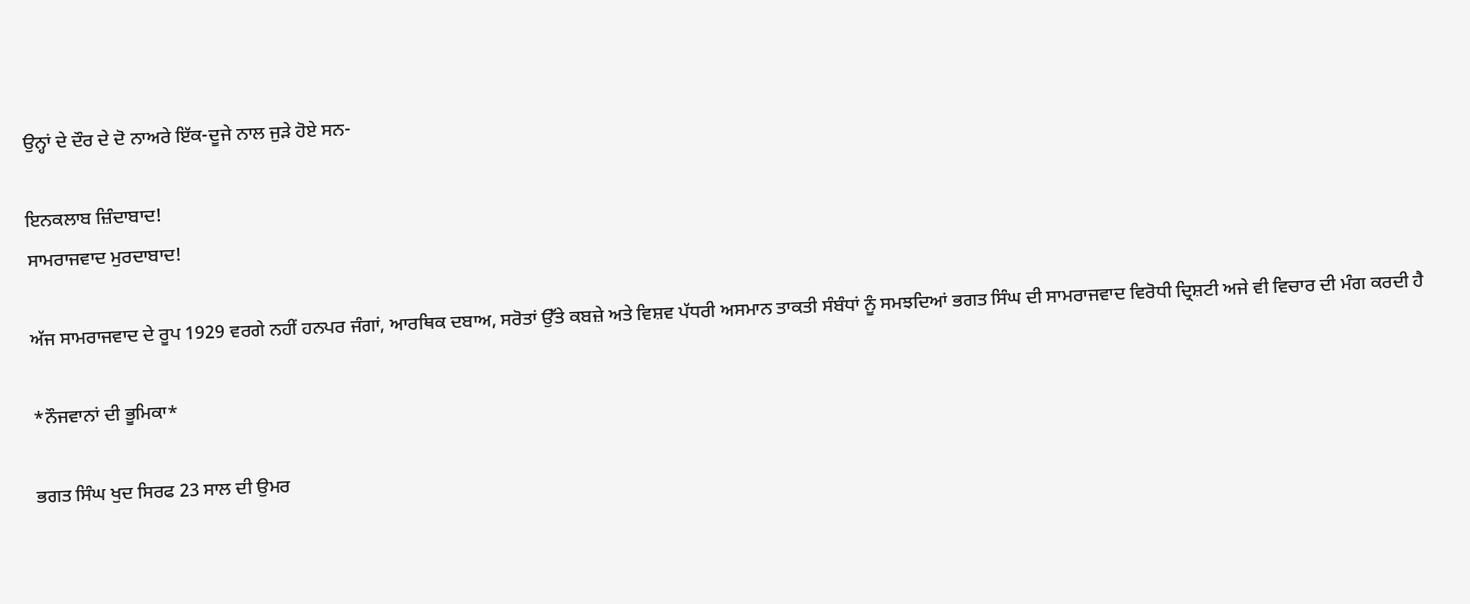ਉਨ੍ਹਾਂ ਦੇ ਦੌਰ ਦੇ ਦੋ ਨਾਅਰੇ ਇੱਕ-ਦੂਜੇ ਨਾਲ ਜੁੜੇ ਹੋਏ ਸਨ-

ਇਨਕਲਾਬ ਜ਼ਿੰਦਾਬਾਦ!
ਸਾਮਰਾਜਵਾਦ ਮੁਰਦਾਬਾਦ!

ਅੱਜ ਸਾਮਰਾਜਵਾਦ ਦੇ ਰੂਪ 1929 ਵਰਗੇ ਨਹੀਂ ਹਨਪਰ ਜੰਗਾਂ, ਆਰਥਿਕ ਦਬਾਅ, ਸਰੋਤਾਂ ਉੱਤੇ ਕਬਜ਼ੇ ਅਤੇ ਵਿਸ਼ਵ ਪੱਧਰੀ ਅਸਮਾਨ ਤਾਕਤੀ ਸੰਬੰਧਾਂ ਨੂੰ ਸਮਝਦਿਆਂ ਭਗਤ ਸਿੰਘ ਦੀ ਸਾਮਰਾਜਵਾਦ ਵਿਰੋਧੀ ਦ੍ਰਿਸ਼ਟੀ ਅਜੇ ਵੀ ਵਿਚਾਰ ਦੀ ਮੰਗ ਕਰਦੀ ਹੈ

*ਨੌਜਵਾਨਾਂ ਦੀ ਭੂਮਿਕਾ*

ਭਗਤ ਸਿੰਘ ਖੁਦ ਸਿਰਫ 23 ਸਾਲ ਦੀ ਉਮਰ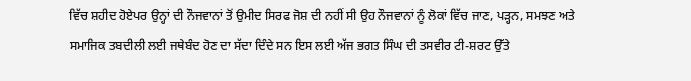ਵਿੱਚ ਸ਼ਹੀਦ ਹੋਏਪਰ ਉਨ੍ਹਾਂ ਦੀ ਨੌਜਵਾਨਾਂ ਤੋਂ ਉਮੀਦ ਸਿਰਫ ਜੋਸ਼ ਦੀ ਨਹੀਂ ਸੀ ਉਹ ਨੌਜਵਾਨਾਂ ਨੂੰ ਲੋਕਾਂ ਵਿੱਚ ਜਾਣ, ਪੜ੍ਹਨ, ਸਮਝਣ ਅਤੇ ਸਮਾਜਿਕ ਤਬਦੀਲੀ ਲਈ ਜਥੇਬੰਦ ਹੋਣ ਦਾ ਸੱਦਾ ਦਿੰਦੇ ਸਨ ਇਸ ਲਈ ਅੱਜ ਭਗਤ ਸਿੰਘ ਦੀ ਤਸਵੀਰ ਟੀ-ਸ਼ਰਟ ਉੱਤੇ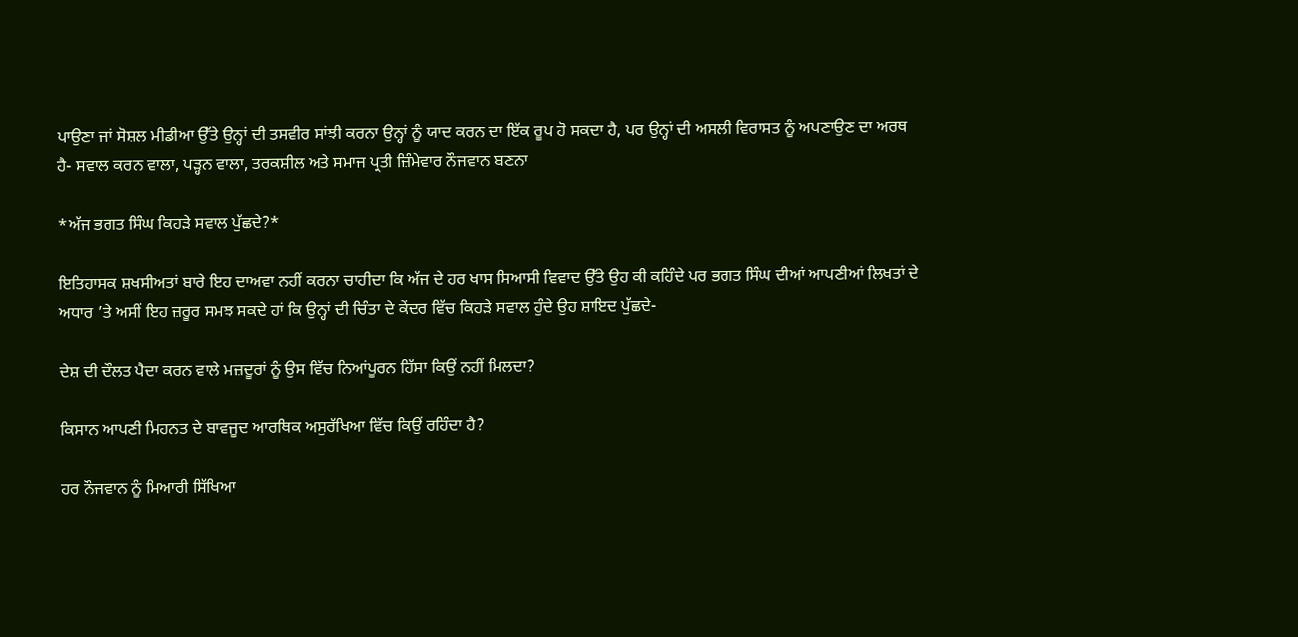ਪਾਉਣਾ ਜਾਂ ਸੋਸ਼ਲ ਮੀਡੀਆ ਉੱਤੇ ਉਨ੍ਹਾਂ ਦੀ ਤਸਵੀਰ ਸਾਂਝੀ ਕਰਨਾ ਉਨ੍ਹਾਂ ਨੂੰ ਯਾਦ ਕਰਨ ਦਾ ਇੱਕ ਰੂਪ ਹੋ ਸਕਦਾ ਹੈ, ਪਰ ਉਨ੍ਹਾਂ ਦੀ ਅਸਲੀ ਵਿਰਾਸਤ ਨੂੰ ਅਪਣਾਉਣ ਦਾ ਅਰਥ ਹੈ- ਸਵਾਲ ਕਰਨ ਵਾਲਾ, ਪੜ੍ਹਨ ਵਾਲਾ, ਤਰਕਸ਼ੀਲ ਅਤੇ ਸਮਾਜ ਪ੍ਰਤੀ ਜ਼ਿੰਮੇਵਾਰ ਨੌਜਵਾਨ ਬਣਨਾ

*ਅੱਜ ਭਗਤ ਸਿੰਘ ਕਿਹੜੇ ਸਵਾਲ ਪੁੱਛਦੇ?*

ਇਤਿਹਾਸਕ ਸ਼ਖਸੀਅਤਾਂ ਬਾਰੇ ਇਹ ਦਾਅਵਾ ਨਹੀਂ ਕਰਨਾ ਚਾਹੀਦਾ ਕਿ ਅੱਜ ਦੇ ਹਰ ਖਾਸ ਸਿਆਸੀ ਵਿਵਾਦ ਉੱਤੇ ਉਹ ਕੀ ਕਹਿੰਦੇ ਪਰ ਭਗਤ ਸਿੰਘ ਦੀਆਂ ਆਪਣੀਆਂ ਲਿਖਤਾਂ ਦੇ ਅਧਾਰ ’ਤੇ ਅਸੀਂ ਇਹ ਜ਼ਰੂਰ ਸਮਝ ਸਕਦੇ ਹਾਂ ਕਿ ਉਨ੍ਹਾਂ ਦੀ ਚਿੰਤਾ ਦੇ ਕੇਂਦਰ ਵਿੱਚ ਕਿਹੜੇ ਸਵਾਲ ਹੁੰਦੇ ਉਹ ਸ਼ਾਇਦ ਪੁੱਛਦੇ-

ਦੇਸ਼ ਦੀ ਦੌਲਤ ਪੈਦਾ ਕਰਨ ਵਾਲੇ ਮਜ਼ਦੂਰਾਂ ਨੂੰ ਉਸ ਵਿੱਚ ਨਿਆਂਪੂਰਨ ਹਿੱਸਾ ਕਿਉਂ ਨਹੀਂ ਮਿਲਦਾ?

ਕਿਸਾਨ ਆਪਣੀ ਮਿਹਨਤ ਦੇ ਬਾਵਜੂਦ ਆਰਥਿਕ ਅਸੁਰੱਖਿਆ ਵਿੱਚ ਕਿਉਂ ਰਹਿੰਦਾ ਹੈ?

ਹਰ ਨੌਜਵਾਨ ਨੂੰ ਮਿਆਰੀ ਸਿੱਖਿਆ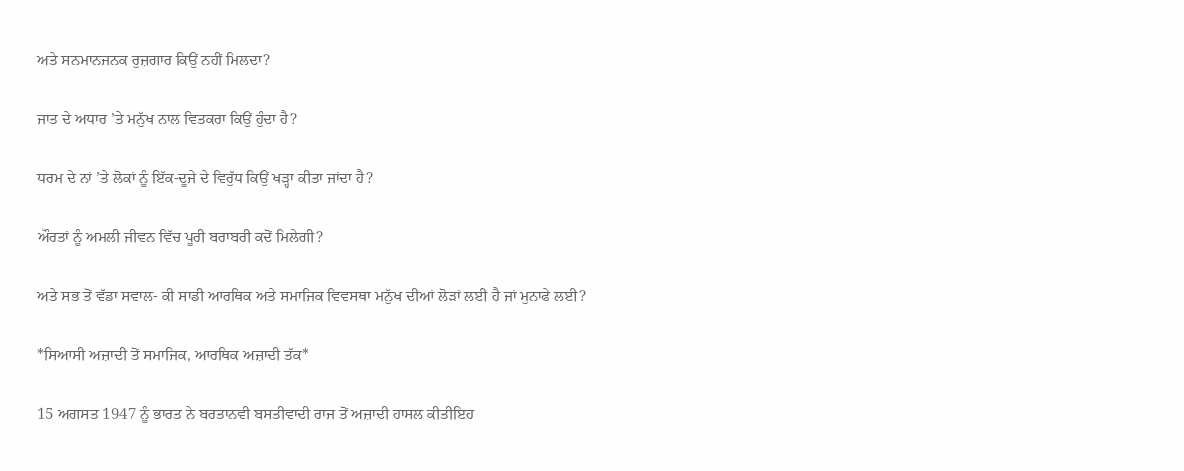ਅਤੇ ਸਨਮਾਨਜਨਕ ਰੁਜ਼ਗਾਰ ਕਿਉਂ ਨਹੀਂ ਮਿਲਦਾ?

ਜਾਤ ਦੇ ਅਧਾਰ ’ਤੇ ਮਨੁੱਖ ਨਾਲ ਵਿਤਕਰਾ ਕਿਉਂ ਹੁੰਦਾ ਹੈ?

ਧਰਮ ਦੇ ਨਾਂ ’ਤੇ ਲੋਕਾਂ ਨੂੰ ਇੱਕ-ਦੂਜੇ ਦੇ ਵਿਰੁੱਧ ਕਿਉਂ ਖੜ੍ਹਾ ਕੀਤਾ ਜਾਂਦਾ ਹੈ?

ਔਰਤਾਂ ਨੂੰ ਅਮਲੀ ਜੀਵਨ ਵਿੱਚ ਪੂਰੀ ਬਰਾਬਰੀ ਕਦੋਂ ਮਿਲੇਗੀ?

ਅਤੇ ਸਭ ਤੋਂ ਵੱਡਾ ਸਵਾਲ- ਕੀ ਸਾਡੀ ਆਰਥਿਕ ਅਤੇ ਸਮਾਜਿਕ ਵਿਵਸਥਾ ਮਨੁੱਖ ਦੀਆਂ ਲੋੜਾਂ ਲਈ ਹੈ ਜਾਂ ਮੁਨਾਫੇ ਲਈ?

*ਸਿਆਸੀ ਅਜ਼ਾਦੀ ਤੋਂ ਸਮਾਜਿਕ, ਆਰਥਿਕ ਅਜ਼ਾਦੀ ਤੱਕ*

15 ਅਗਸਤ 1947 ਨੂੰ ਭਾਰਤ ਨੇ ਬਰਤਾਨਵੀ ਬਸਤੀਵਾਦੀ ਰਾਜ ਤੋਂ ਅਜ਼ਾਦੀ ਹਾਸਲ ਕੀਤੀਇਹ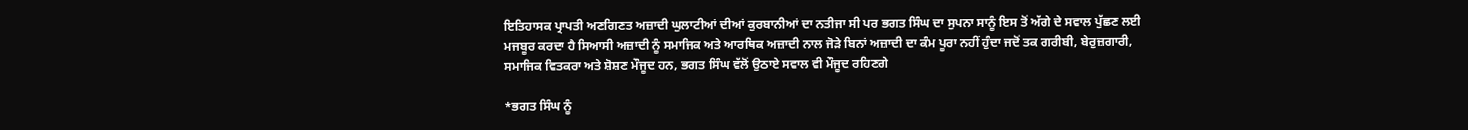ਇਤਿਹਾਸਕ ਪ੍ਰਾਪਤੀ ਅਣਗਿਣਤ ਅਜ਼ਾਦੀ ਘੁਲਾਟੀਆਂ ਦੀਆਂ ਕੁਰਬਾਨੀਆਂ ਦਾ ਨਤੀਜਾ ਸੀ ਪਰ ਭਗਤ ਸਿੰਘ ਦਾ ਸੁਪਨਾ ਸਾਨੂੰ ਇਸ ਤੋਂ ਅੱਗੇ ਦੇ ਸਵਾਲ ਪੁੱਛਣ ਲਈ ਮਜਬੂਰ ਕਰਦਾ ਹੈ ਸਿਆਸੀ ਅਜ਼ਾਦੀ ਨੂੰ ਸਮਾਜਿਕ ਅਤੇ ਆਰਥਿਕ ਅਜ਼ਾਦੀ ਨਾਲ ਜੋੜੇ ਬਿਨਾਂ ਅਜ਼ਾਦੀ ਦਾ ਕੰਮ ਪੂਰਾ ਨਹੀਂ ਹੁੰਦਾ ਜਦੋਂ ਤਕ ਗਰੀਬੀ, ਬੇਰੁਜ਼ਗਾਰੀ, ਸਮਾਜਿਕ ਵਿਤਕਰਾ ਅਤੇ ਸ਼ੋਸ਼ਣ ਮੌਜੂਦ ਹਨ, ਭਗਤ ਸਿੰਘ ਵੱਲੋਂ ਉਠਾਏ ਸਵਾਲ ਵੀ ਮੌਜੂਦ ਰਹਿਣਗੇ

*ਭਗਤ ਸਿੰਘ ਨੂੰ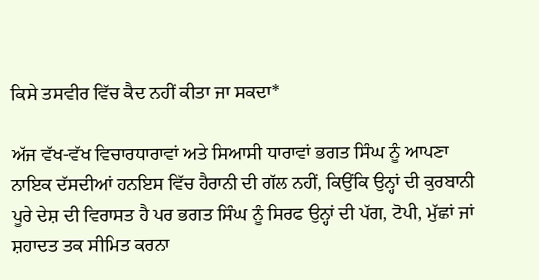ਕਿਸੇ ਤਸਵੀਰ ਵਿੱਚ ਕੈਦ ਨਹੀਂ ਕੀਤਾ ਜਾ ਸਕਦਾ*

ਅੱਜ ਵੱਖ-ਵੱਖ ਵਿਚਾਰਧਾਰਾਵਾਂ ਅਤੇ ਸਿਆਸੀ ਧਾਰਾਵਾਂ ਭਗਤ ਸਿੰਘ ਨੂੰ ਆਪਣਾ ਨਾਇਕ ਦੱਸਦੀਆਂ ਹਨਇਸ ਵਿੱਚ ਹੈਰਾਨੀ ਦੀ ਗੱਲ ਨਹੀਂ, ਕਿਉਂਕਿ ਉਨ੍ਹਾਂ ਦੀ ਕੁਰਬਾਨੀ ਪੂਰੇ ਦੇਸ਼ ਦੀ ਵਿਰਾਸਤ ਹੈ ਪਰ ਭਗਤ ਸਿੰਘ ਨੂੰ ਸਿਰਫ ਉਨ੍ਹਾਂ ਦੀ ਪੱਗ, ਟੋਪੀ, ਮੁੱਛਾਂ ਜਾਂ ਸ਼ਹਾਦਤ ਤਕ ਸੀਮਿਤ ਕਰਨਾ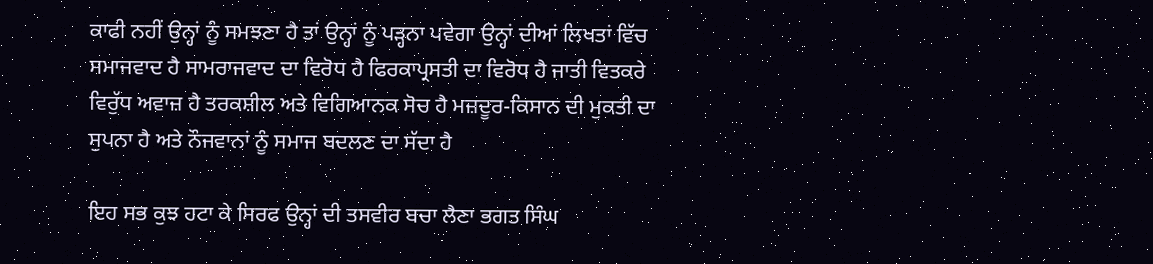ਕਾਫੀ ਨਹੀਂ ਉਨ੍ਹਾਂ ਨੂੰ ਸਮਝਣਾ ਹੈ ਤਾਂ ਉਨ੍ਹਾਂ ਨੂੰ ਪੜ੍ਹਨਾ ਪਵੇਗਾ ਉਨ੍ਹਾਂ ਦੀਆਂ ਲਿਖਤਾਂ ਵਿੱਚ ਸਮਾਜਵਾਦ ਹੈ ਸਾਮਰਾਜਵਾਦ ਦਾ ਵਿਰੋਧ ਹੈ ਫਿਰਕਾਪ੍ਰਸਤੀ ਦਾ ਵਿਰੋਧ ਹੈ ਜਾਤੀ ਵਿਤਕਰੇ ਵਿਰੁੱਧ ਅਵਾਜ਼ ਹੈ ਤਰਕਸ਼ੀਲ ਅਤੇ ਵਿਗਿਆਨਕ ਸੋਚ ਹੈ ਮਜ਼ਦੂਰ-ਕਿਸਾਨ ਦੀ ਮੁਕਤੀ ਦਾ ਸੁਪਨਾ ਹੈ ਅਤੇ ਨੌਜਵਾਨਾਂ ਨੂੰ ਸਮਾਜ ਬਦਲਣ ਦਾ ਸੱਦਾ ਹੈ

ਇਹ ਸਭ ਕੁਝ ਹਟਾ ਕੇ ਸਿਰਫ ਉਨ੍ਹਾਂ ਦੀ ਤਸਵੀਰ ਬਚਾ ਲੈਣਾ ਭਗਤ ਸਿੰਘ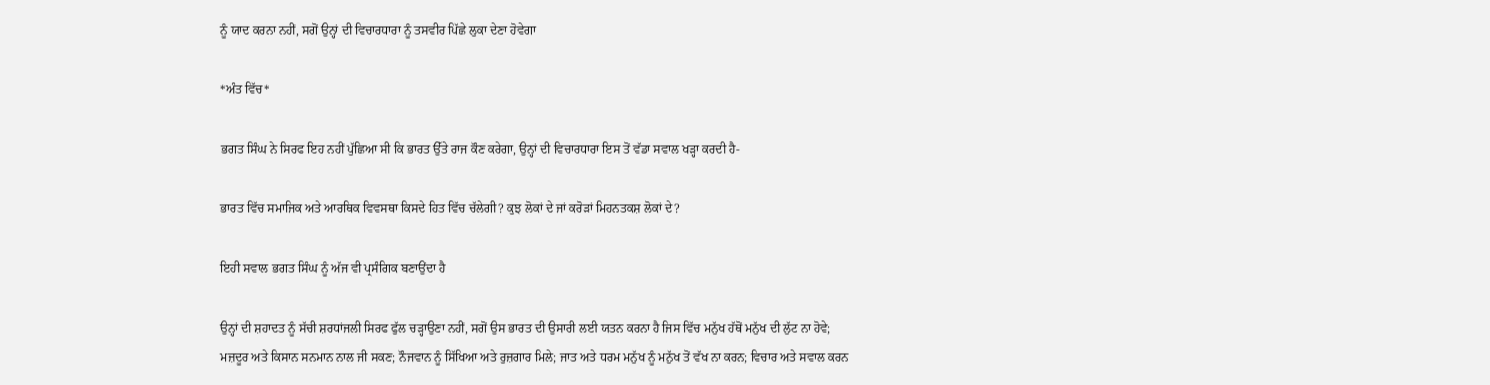ਨੂੰ ਯਾਦ ਕਰਨਾ ਨਹੀਂ, ਸਗੋਂ ਉਨ੍ਹਾਂ ਦੀ ਵਿਚਾਰਧਾਰਾ ਨੂੰ ਤਸਵੀਰ ਪਿੱਛੇ ਲੁਕਾ ਦੇਣਾ ਹੋਵੇਗਾ

*ਅੰਤ ਵਿੱਚ*

ਭਗਤ ਸਿੰਘ ਨੇ ਸਿਰਫ ਇਹ ਨਹੀਂ ਪੁੱਛਿਆ ਸੀ ਕਿ ਭਾਰਤ ਉੱਤੇ ਰਾਜ ਕੌਣ ਕਰੇਗਾ, ਉਨ੍ਹਾਂ ਦੀ ਵਿਚਾਰਧਾਰਾ ਇਸ ਤੋਂ ਵੱਡਾ ਸਵਾਲ ਖੜ੍ਹਾ ਕਰਦੀ ਹੈ-

ਭਾਰਤ ਵਿੱਚ ਸਮਾਜਿਕ ਅਤੇ ਆਰਥਿਕ ਵਿਵਸਥਾ ਕਿਸਦੇ ਹਿਤ ਵਿੱਚ ਚੱਲੇਗੀ? ਕੁਝ ਲੋਕਾਂ ਦੇ ਜਾਂ ਕਰੋੜਾਂ ਮਿਹਨਤਕਸ਼ ਲੋਕਾਂ ਦੇ?

ਇਹੀ ਸਵਾਲ ਭਗਤ ਸਿੰਘ ਨੂੰ ਅੱਜ ਵੀ ਪ੍ਰਸੰਗਿਕ ਬਣਾਉਂਦਾ ਹੈ

ਉਨ੍ਹਾਂ ਦੀ ਸ਼ਹਾਦਤ ਨੂੰ ਸੱਚੀ ਸ਼ਰਧਾਂਜਲੀ ਸਿਰਫ ਫੁੱਲ ਚੜ੍ਹਾਉਣਾ ਨਹੀਂ, ਸਗੋਂ ਉਸ ਭਾਰਤ ਦੀ ਉਸਾਰੀ ਲਈ ਯਤਨ ਕਰਨਾ ਹੈ ਜਿਸ ਵਿੱਚ ਮਨੁੱਖ ਹੱਥੋਂ ਮਨੁੱਖ ਦੀ ਲੁੱਟ ਨਾ ਹੋਵੇ; ਮਜ਼ਦੂਰ ਅਤੇ ਕਿਸਾਨ ਸਨਮਾਨ ਨਾਲ ਜੀ ਸਕਣ; ਨੌਜਵਾਨ ਨੂੰ ਸਿੱਖਿਆ ਅਤੇ ਰੁਜ਼ਗਾਰ ਮਿਲੇ; ਜਾਤ ਅਤੇ ਧਰਮ ਮਨੁੱਖ ਨੂੰ ਮਨੁੱਖ ਤੋਂ ਵੱਖ ਨਾ ਕਰਨ; ਵਿਚਾਰ ਅਤੇ ਸਵਾਲ ਕਰਨ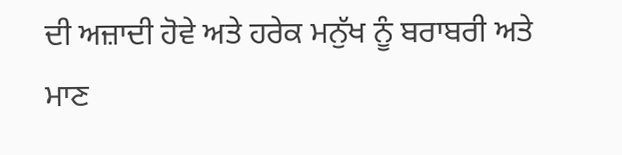ਦੀ ਅਜ਼ਾਦੀ ਹੋਵੇ ਅਤੇ ਹਰੇਕ ਮਨੁੱਖ ਨੂੰ ਬਰਾਬਰੀ ਅਤੇ ਮਾਣ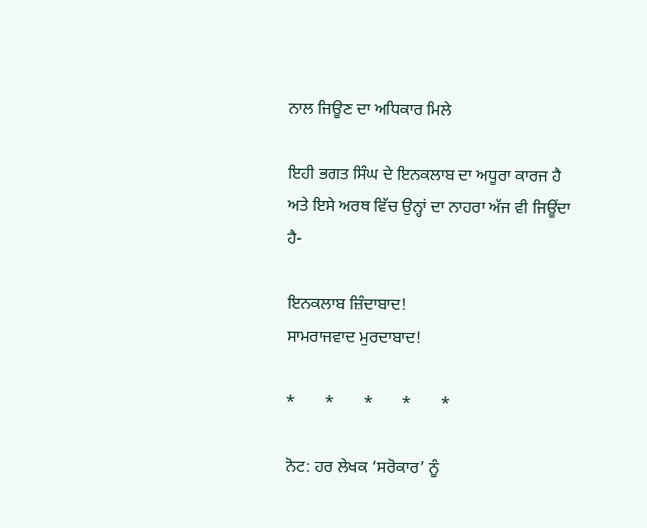ਨਾਲ ਜਿਊਣ ਦਾ ਅਧਿਕਾਰ ਮਿਲੇ

ਇਹੀ ਭਗਤ ਸਿੰਘ ਦੇ ਇਨਕਲਾਬ ਦਾ ਅਧੂਰਾ ਕਾਰਜ ਹੈ ਅਤੇ ਇਸੇ ਅਰਥ ਵਿੱਚ ਉਨ੍ਹਾਂ ਦਾ ਨਾਹਰਾ ਅੱਜ ਵੀ ਜਿਊਂਦਾ ਹੈ-

ਇਨਕਲਾਬ ਜ਼ਿੰਦਾਬਾਦ!
ਸਾਮਰਾਜਵਾਦ ਮੁਰਦਾਬਾਦ!

*       *       *       *       *

ਨੋਟ: ਹਰ ਲੇਖਕ ‘ਸਰੋਕਾਰ’ ਨੂੰ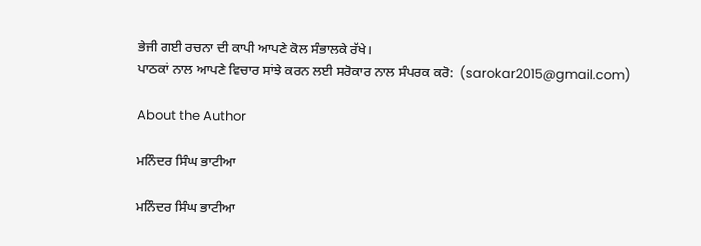ਭੇਜੀ ਗਈ ਰਚਨਾ ਦੀ ਕਾਪੀ ਆਪਣੇ ਕੋਲ ਸੰਭਾਲਕੇ ਰੱਖੇ।
ਪਾਠਕਾਂ ਨਾਲ ਆਪਣੇ ਵਿਚਾਰ ਸਾਂਝੇ ਕਰਨ ਲਈ ਸਰੋਕਾਰ ਨਾਲ ਸੰਪਰਕ ਕਰੋ:  (sarokar2015@gmail.com)

About the Author

ਮਨਿੰਦਰ ਸਿੰਘ ਭਾਟੀਆ

ਮਨਿੰਦਰ ਸਿੰਘ ਭਾਟੀਆ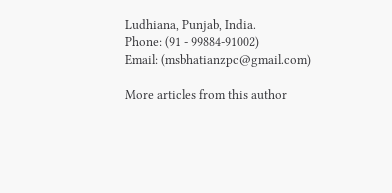Ludhiana, Punjab, India.
Phone: (91 - 99884-91002)
Email: (msbhatianzpc@gmail.com)

More articles from this author